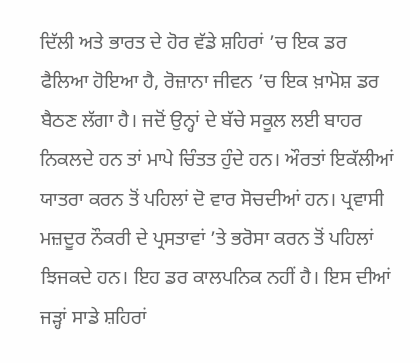ਦਿੱਲੀ ਅਤੇ ਭਾਰਤ ਦੇ ਹੋਰ ਵੱਡੇ ਸ਼ਹਿਰਾਂ ’ਚ ਇਕ ਡਰ ਫੈਲਿਆ ਹੋਇਆ ਹੈ, ਰੋਜ਼ਾਨਾ ਜੀਵਨ ’ਚ ਇਕ ਖ਼ਾਮੋਸ਼ ਡਰ ਬੈਠਣ ਲੱਗਾ ਹੈ। ਜਦੋਂ ਉਨ੍ਹਾਂ ਦੇ ਬੱਚੇ ਸਕੂਲ ਲਈ ਬਾਹਰ ਨਿਕਲਦੇ ਹਨ ਤਾਂ ਮਾਪੇ ਚਿੰਤਤ ਹੁੰਦੇ ਹਨ। ਔਰਤਾਂ ਇਕੱਲੀਆਂ ਯਾਤਰਾ ਕਰਨ ਤੋਂ ਪਹਿਲਾਂ ਦੋ ਵਾਰ ਸੋਚਦੀਆਂ ਹਨ। ਪ੍ਰਵਾਸੀ ਮਜ਼ਦੂਰ ਨੌਕਰੀ ਦੇ ਪ੍ਰਸਤਾਵਾਂ ’ਤੇ ਭਰੋਸਾ ਕਰਨ ਤੋਂ ਪਹਿਲਾਂ ਝਿਜਕਦੇ ਹਨ। ਇਹ ਡਰ ਕਾਲਪਨਿਕ ਨਹੀਂ ਹੈ। ਇਸ ਦੀਆਂ ਜੜ੍ਹਾਂ ਸਾਡੇ ਸ਼ਹਿਰਾਂ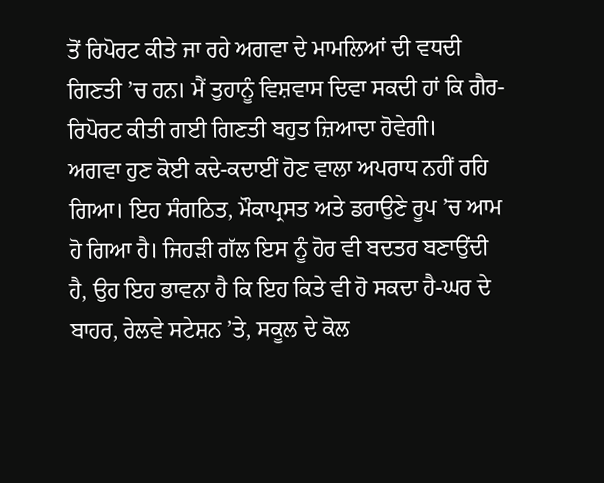ਤੋਂ ਰਿਪੋਰਟ ਕੀਤੇ ਜਾ ਰਹੇ ਅਗਵਾ ਦੇ ਮਾਮਲਿਆਂ ਦੀ ਵਧਦੀ ਗਿਣਤੀ ’ਚ ਹਨ। ਮੈਂ ਤੁਹਾਨੂੰ ਵਿਸ਼ਵਾਸ ਦਿਵਾ ਸਕਦੀ ਹਾਂ ਕਿ ਗੈਰ-ਰਿਪੋਰਟ ਕੀਤੀ ਗਈ ਗਿਣਤੀ ਬਹੁਤ ਜ਼ਿਆਦਾ ਹੋਵੇਗੀ।
ਅਗਵਾ ਹੁਣ ਕੋਈ ਕਦੇ-ਕਦਾਈਂ ਹੋਣ ਵਾਲਾ ਅਪਰਾਧ ਨਹੀਂ ਰਹਿ ਗਿਆ। ਇਹ ਸੰਗਠਿਤ, ਮੌਕਾਪ੍ਰਸਤ ਅਤੇ ਡਰਾਉਣੇ ਰੂਪ ’ਚ ਆਮ ਹੋ ਗਿਆ ਹੈ। ਜਿਹੜੀ ਗੱਲ ਇਸ ਨੂੰ ਹੋਰ ਵੀ ਬਦਤਰ ਬਣਾਉਂਦੀ ਹੈ, ਉਹ ਇਹ ਭਾਵਨਾ ਹੈ ਕਿ ਇਹ ਕਿਤੇ ਵੀ ਹੋ ਸਕਦਾ ਹੈ-ਘਰ ਦੇ ਬਾਹਰ, ਰੇਲਵੇ ਸਟੇਸ਼ਨ ’ਤੇ, ਸਕੂਲ ਦੇ ਕੋਲ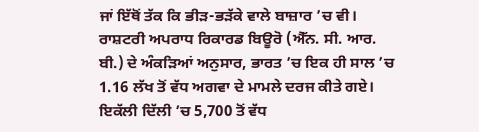ਜਾਂ ਇੱਥੋਂ ਤੱਕ ਕਿ ਭੀੜ-ਭੜੱਕੇ ਵਾਲੇ ਬਾਜ਼ਾਰ ’ਚ ਵੀ। ਰਾਸ਼ਟਰੀ ਅਪਰਾਧ ਰਿਕਾਰਡ ਬਿਊਰੋ (ਐੱਨ. ਸੀ. ਆਰ. ਬੀ.) ਦੇ ਅੰਕੜਿਆਂ ਅਨੁਸਾਰ, ਭਾਰਤ ’ਚ ਇਕ ਹੀ ਸਾਲ ’ਚ 1.16 ਲੱਖ ਤੋਂ ਵੱਧ ਅਗਵਾ ਦੇ ਮਾਮਲੇ ਦਰਜ ਕੀਤੇ ਗਏ। ਇਕੱਲੀ ਦਿੱਲੀ ’ਚ 5,700 ਤੋਂ ਵੱਧ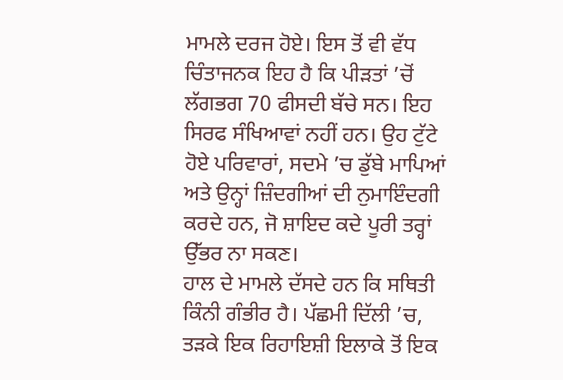ਮਾਮਲੇ ਦਰਜ ਹੋਏ। ਇਸ ਤੋਂ ਵੀ ਵੱਧ ਚਿੰਤਾਜਨਕ ਇਹ ਹੈ ਕਿ ਪੀੜਤਾਂ ’ਚੋਂ ਲੱਗਭਗ 70 ਫੀਸਦੀ ਬੱਚੇ ਸਨ। ਇਹ ਸਿਰਫ ਸੰਖਿਆਵਾਂ ਨਹੀਂ ਹਨ। ਉਹ ਟੁੱਟੇ ਹੋਏ ਪਰਿਵਾਰਾਂ, ਸਦਮੇ ’ਚ ਡੁੱਬੇ ਮਾਪਿਆਂ ਅਤੇ ਉਨ੍ਹਾਂ ਜ਼ਿੰਦਗੀਆਂ ਦੀ ਨੁਮਾਇੰਦਗੀ ਕਰਦੇ ਹਨ, ਜੋ ਸ਼ਾਇਦ ਕਦੇ ਪੂਰੀ ਤਰ੍ਹਾਂ ਉੱਭਰ ਨਾ ਸਕਣ।
ਹਾਲ ਦੇ ਮਾਮਲੇ ਦੱਸਦੇ ਹਨ ਕਿ ਸਥਿਤੀ ਕਿੰਨੀ ਗੰਭੀਰ ਹੈ। ਪੱਛਮੀ ਦਿੱਲੀ ’ਚ, ਤੜਕੇ ਇਕ ਰਿਹਾਇਸ਼ੀ ਇਲਾਕੇ ਤੋਂ ਇਕ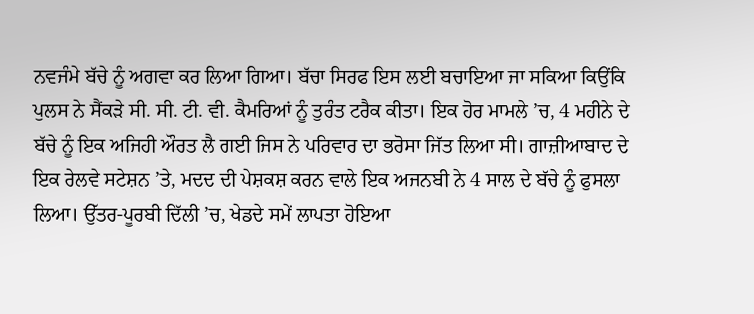ਨਵਜੰਮੇ ਬੱਚੇ ਨੂੰ ਅਗਵਾ ਕਰ ਲਿਆ ਗਿਆ। ਬੱਚਾ ਸਿਰਫ ਇਸ ਲਈ ਬਚਾਇਆ ਜਾ ਸਕਿਆ ਕਿਉਂਕਿ ਪੁਲਸ ਨੇ ਸੈਂਕੜੇ ਸੀ. ਸੀ. ਟੀ. ਵੀ. ਕੈਮਰਿਆਂ ਨੂੰ ਤੁਰੰਤ ਟਰੈਕ ਕੀਤਾ। ਇਕ ਹੋਰ ਮਾਮਲੇ ’ਚ, 4 ਮਹੀਨੇ ਦੇ ਬੱਚੇ ਨੂੰ ਇਕ ਅਜਿਹੀ ਔਰਤ ਲੈ ਗਈ ਜਿਸ ਨੇ ਪਰਿਵਾਰ ਦਾ ਭਰੋਸਾ ਜਿੱਤ ਲਿਆ ਸੀ। ਗਾਜ਼ੀਆਬਾਦ ਦੇ ਇਕ ਰੇਲਵੇ ਸਟੇਸ਼ਨ ’ਤੇ, ਮਦਦ ਦੀ ਪੇਸ਼ਕਸ਼ ਕਰਨ ਵਾਲੇ ਇਕ ਅਜਨਬੀ ਨੇ 4 ਸਾਲ ਦੇ ਬੱਚੇ ਨੂੰ ਫੁਸਲਾ ਲਿਆ। ਉੱਤਰ-ਪੂਰਬੀ ਦਿੱਲੀ ’ਚ, ਖੇਡਦੇ ਸਮੇਂ ਲਾਪਤਾ ਹੋਇਆ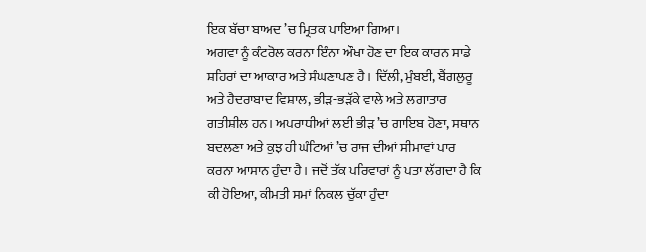ਇਕ ਬੱਚਾ ਬਾਅਦ ’ਚ ਮ੍ਰਿਤਕ ਪਾਇਆ ਗਿਆ।
ਅਗਵਾ ਨੂੰ ਕੰਟਰੋਲ ਕਰਨਾ ਇੰਨਾ ਔਖਾ ਹੋਣ ਦਾ ਇਕ ਕਾਰਨ ਸਾਡੇ ਸ਼ਹਿਰਾਂ ਦਾ ਆਕਾਰ ਅਤੇ ਸੰਘਣਾਪਣ ਹੈ। ਦਿੱਲੀ, ਮੁੰਬਈ, ਬੈਂਗਲੁਰੂ ਅਤੇ ਹੈਦਰਾਬਾਦ ਵਿਸ਼ਾਲ, ਭੀੜ-ਭੜੱਕੇ ਵਾਲੇ ਅਤੇ ਲਗਾਤਾਰ ਗਤੀਸ਼ੀਲ ਹਨ। ਅਪਰਾਧੀਆਂ ਲਈ ਭੀੜ ’ਚ ਗਾਇਬ ਹੋਣਾ, ਸਥਾਨ ਬਦਲਣਾ ਅਤੇ ਕੁਝ ਹੀ ਘੰਟਿਆਂ ’ਚ ਰਾਜ ਦੀਆਂ ਸੀਮਾਵਾਂ ਪਾਰ ਕਰਨਾ ਆਸਾਨ ਹੁੰਦਾ ਹੈ। ਜਦੋਂ ਤੱਕ ਪਰਿਵਾਰਾਂ ਨੂੰ ਪਤਾ ਲੱਗਦਾ ਹੈ ਕਿ ਕੀ ਹੋਇਆ, ਕੀਮਤੀ ਸਮਾਂ ਨਿਕਲ ਚੁੱਕਾ ਹੁੰਦਾ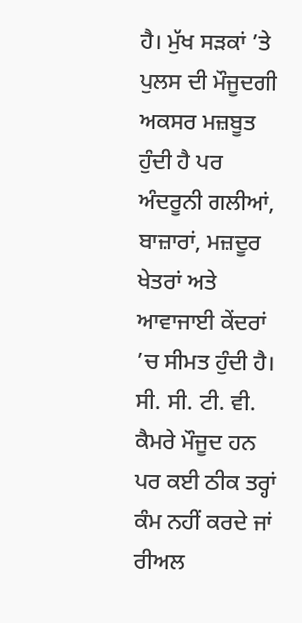ਹੈ। ਮੁੱਖ ਸੜਕਾਂ ’ਤੇ ਪੁਲਸ ਦੀ ਮੌਜੂਦਗੀ ਅਕਸਰ ਮਜ਼ਬੂਤ ਹੁੰਦੀ ਹੈ ਪਰ ਅੰਦਰੂਨੀ ਗਲੀਆਂ, ਬਾਜ਼ਾਰਾਂ, ਮਜ਼ਦੂਰ ਖੇਤਰਾਂ ਅਤੇ ਆਵਾਜਾਈ ਕੇਂਦਰਾਂ ’ਚ ਸੀਮਤ ਹੁੰਦੀ ਹੈ। ਸੀ. ਸੀ. ਟੀ. ਵੀ. ਕੈਮਰੇ ਮੌਜੂਦ ਹਨ ਪਰ ਕਈ ਠੀਕ ਤਰ੍ਹਾਂ ਕੰਮ ਨਹੀਂ ਕਰਦੇ ਜਾਂ ਰੀਅਲ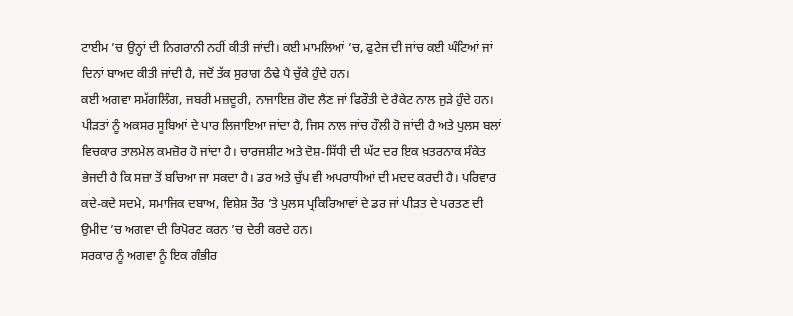ਟਾਈਮ ’ਚ ਉਨ੍ਹਾਂ ਦੀ ਨਿਗਰਾਨੀ ਨਹੀਂ ਕੀਤੀ ਜਾਂਦੀ। ਕਈ ਮਾਮਲਿਆਂ ’ਚ, ਫੁਟੇਜ ਦੀ ਜਾਂਚ ਕਈ ਘੰਟਿਆਂ ਜਾਂ ਦਿਨਾਂ ਬਾਅਦ ਕੀਤੀ ਜਾਂਦੀ ਹੈ, ਜਦੋਂ ਤੱਕ ਸੁਰਾਗ ਠੰਢੇ ਪੈ ਚੁੱਕੇ ਹੁੰਦੇ ਹਨ।
ਕਈ ਅਗਵਾ ਸਮੱਗਲਿੰਗ, ਜਬਰੀ ਮਜ਼ਦੂਰੀ, ਨਾਜਾਇਜ਼ ਗੋਦ ਲੈਣ ਜਾਂ ਫਿਰੌਤੀ ਦੇ ਰੈਕੇਟ ਨਾਲ ਜੁੜੇ ਹੁੰਦੇ ਹਨ। ਪੀੜਤਾਂ ਨੂੰ ਅਕਸਰ ਸੂਬਿਆਂ ਦੇ ਪਾਰ ਲਿਜਾਇਆ ਜਾਂਦਾ ਹੈ, ਜਿਸ ਨਾਲ ਜਾਂਚ ਹੌਲੀ ਹੋ ਜਾਂਦੀ ਹੈ ਅਤੇ ਪੁਲਸ ਬਲਾਂ ਵਿਚਕਾਰ ਤਾਲਮੇਲ ਕਮਜ਼ੋਰ ਹੋ ਜਾਂਦਾ ਹੈ। ਚਾਰਜਸ਼ੀਟ ਅਤੇ ਦੋਸ਼-ਸਿੱਧੀ ਦੀ ਘੱਟ ਦਰ ਇਕ ਖ਼ਤਰਨਾਕ ਸੰਕੇਤ ਭੇਜਦੀ ਹੈ ਕਿ ਸਜ਼ਾ ਤੋਂ ਬਚਿਆ ਜਾ ਸਕਦਾ ਹੈ। ਡਰ ਅਤੇ ਚੁੱਪ ਵੀ ਅਪਰਾਧੀਆਂ ਦੀ ਮਦਦ ਕਰਦੀ ਹੈ। ਪਰਿਵਾਰ ਕਦੇ-ਕਦੇ ਸਦਮੇ, ਸਮਾਜਿਕ ਦਬਾਅ, ਵਿਸ਼ੇਸ਼ ਤੌਰ ’ਤੇ ਪੁਲਸ ਪ੍ਰਕਿਰਿਆਵਾਂ ਦੇ ਡਰ ਜਾਂ ਪੀੜਤ ਦੇ ਪਰਤਣ ਦੀ ਉਮੀਦ ’ਚ ਅਗਵਾ ਦੀ ਰਿਪੋਰਟ ਕਰਨ ’ਚ ਦੇਰੀ ਕਰਦੇ ਹਨ।
ਸਰਕਾਰ ਨੂੰ ਅਗਵਾ ਨੂੰ ਇਕ ਗੰਭੀਰ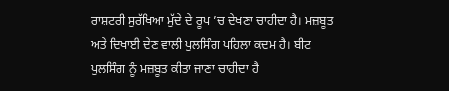ਰਾਸ਼ਟਰੀ ਸੁਰੱਖਿਆ ਮੁੱਦੇ ਦੇ ਰੂਪ ’ਚ ਦੇਖਣਾ ਚਾਹੀਦਾ ਹੈ। ਮਜ਼ਬੂਤ ਅਤੇ ਦਿਖਾਈ ਦੇਣ ਵਾਲੀ ਪੁਲਸਿੰਗ ਪਹਿਲਾ ਕਦਮ ਹੈ। ਬੀਟ ਪੁਲਸਿੰਗ ਨੂੰ ਮਜ਼ਬੂਤ ਕੀਤਾ ਜਾਣਾ ਚਾਹੀਦਾ ਹੈ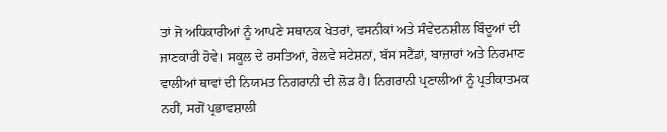ਤਾਂ ਜੋ ਅਧਿਕਾਰੀਆਂ ਨੂੰ ਆਪਣੇ ਸਥਾਨਕ ਖੇਤਰਾਂ, ਵਸਨੀਕਾਂ ਅਤੇ ਸੰਵੇਦਨਸ਼ੀਲ ਬਿੰਦੂਆਂ ਦੀ ਜਾਣਕਾਰੀ ਹੋਵੇ। ਸਕੂਲ ਦੇ ਰਸਤਿਆਂ, ਰੇਲਵੇ ਸਟੇਸ਼ਨਾਂ, ਬੱਸ ਸਟੈਂਡਾਂ, ਬਾਜ਼ਾਰਾਂ ਅਤੇ ਨਿਰਮਾਣ ਵਾਲੀਆਂ ਥਾਵਾਂ ਦੀ ਨਿਯਮਤ ਨਿਗਰਾਨੀ ਦੀ ਲੋੜ ਹੈ। ਨਿਗਰਾਨੀ ਪ੍ਰਣਾਲੀਆਂ ਨੂੰ ਪ੍ਰਤੀਕਾਤਮਕ ਨਹੀਂ, ਸਗੋਂ ਪ੍ਰਭਾਵਸ਼ਾਲੀ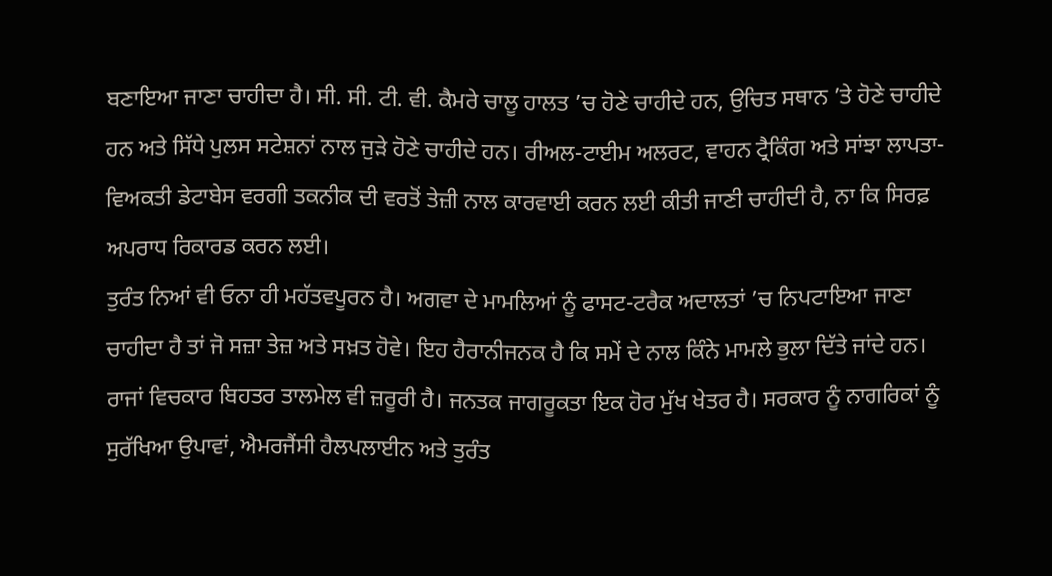ਬਣਾਇਆ ਜਾਣਾ ਚਾਹੀਦਾ ਹੈ। ਸੀ. ਸੀ. ਟੀ. ਵੀ. ਕੈਮਰੇ ਚਾਲੂ ਹਾਲਤ ’ਚ ਹੋਣੇ ਚਾਹੀਦੇ ਹਨ, ਉਚਿਤ ਸਥਾਨ ’ਤੇ ਹੋਣੇ ਚਾਹੀਦੇ ਹਨ ਅਤੇ ਸਿੱਧੇ ਪੁਲਸ ਸਟੇਸ਼ਨਾਂ ਨਾਲ ਜੁੜੇ ਹੋਣੇ ਚਾਹੀਦੇ ਹਨ। ਰੀਅਲ-ਟਾਈਮ ਅਲਰਟ, ਵਾਹਨ ਟ੍ਰੈਕਿੰਗ ਅਤੇ ਸਾਂਝਾ ਲਾਪਤਾ-ਵਿਅਕਤੀ ਡੇਟਾਬੇਸ ਵਰਗੀ ਤਕਨੀਕ ਦੀ ਵਰਤੋਂ ਤੇਜ਼ੀ ਨਾਲ ਕਾਰਵਾਈ ਕਰਨ ਲਈ ਕੀਤੀ ਜਾਣੀ ਚਾਹੀਦੀ ਹੈ, ਨਾ ਕਿ ਸਿਰਫ਼ ਅਪਰਾਧ ਰਿਕਾਰਡ ਕਰਨ ਲਈ।
ਤੁਰੰਤ ਨਿਆਂ ਵੀ ਓਨਾ ਹੀ ਮਹੱਤਵਪੂਰਨ ਹੈ। ਅਗਵਾ ਦੇ ਮਾਮਲਿਆਂ ਨੂੰ ਫਾਸਟ-ਟਰੈਕ ਅਦਾਲਤਾਂ ’ਚ ਨਿਪਟਾਇਆ ਜਾਣਾ ਚਾਹੀਦਾ ਹੈ ਤਾਂ ਜੋ ਸਜ਼ਾ ਤੇਜ਼ ਅਤੇ ਸਖ਼ਤ ਹੋਵੇ। ਇਹ ਹੈਰਾਨੀਜਨਕ ਹੈ ਕਿ ਸਮੇਂ ਦੇ ਨਾਲ ਕਿੰਨੇ ਮਾਮਲੇ ਭੁਲਾ ਦਿੱਤੇ ਜਾਂਦੇ ਹਨ। ਰਾਜਾਂ ਵਿਚਕਾਰ ਬਿਹਤਰ ਤਾਲਮੇਲ ਵੀ ਜ਼ਰੂਰੀ ਹੈ। ਜਨਤਕ ਜਾਗਰੂਕਤਾ ਇਕ ਹੋਰ ਮੁੱਖ ਖੇਤਰ ਹੈ। ਸਰਕਾਰ ਨੂੰ ਨਾਗਰਿਕਾਂ ਨੂੰ ਸੁਰੱਖਿਆ ਉਪਾਵਾਂ, ਐਮਰਜੈਂਸੀ ਹੈਲਪਲਾਈਨ ਅਤੇ ਤੁਰੰਤ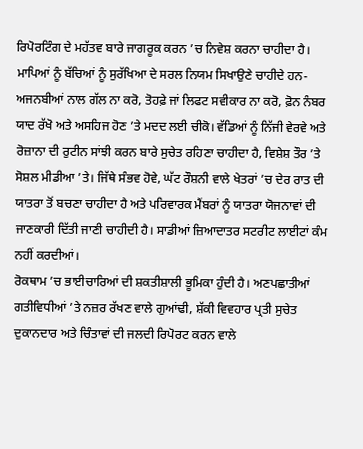ਰਿਪੋਰਟਿੰਗ ਦੇ ਮਹੱਤਵ ਬਾਰੇ ਜਾਗਰੂਕ ਕਰਨ ’ਚ ਨਿਵੇਸ਼ ਕਰਨਾ ਚਾਹੀਦਾ ਹੈ।
ਮਾਪਿਆਂ ਨੂੰ ਬੱਚਿਆਂ ਨੂੰ ਸੁਰੱਖਿਆ ਦੇ ਸਰਲ ਨਿਯਮ ਸਿਖਾਉਣੇ ਚਾਹੀਦੇ ਹਨ-ਅਜਨਬੀਆਂ ਨਾਲ ਗੱਲ ਨਾ ਕਰੋ, ਤੋਹਫ਼ੇ ਜਾਂ ਲਿਫਟ ਸਵੀਕਾਰ ਨਾ ਕਰੋ, ਫ਼ੋਨ ਨੰਬਰ ਯਾਦ ਰੱਖੋ ਅਤੇ ਅਸਹਿਜ ਹੋਣ ’ਤੇ ਮਦਦ ਲਈ ਚੀਕੋ। ਵੱਡਿਆਂ ਨੂੰ ਨਿੱਜੀ ਵੇਰਵੇ ਅਤੇ ਰੋਜ਼ਾਨਾ ਦੀ ਰੁਟੀਨ ਸਾਂਝੀ ਕਰਨ ਬਾਰੇ ਸੁਚੇਤ ਰਹਿਣਾ ਚਾਹੀਦਾ ਹੈ, ਵਿਸ਼ੇਸ਼ ਤੌਰ ’ਤੇ ਸੋਸ਼ਲ ਮੀਡੀਆ ’ਤੇ। ਜਿੱਥੇ ਸੰਭਵ ਹੋਵੇ, ਘੱਟ ਰੌਸ਼ਨੀ ਵਾਲੇ ਖੇਤਰਾਂ ’ਚ ਦੇਰ ਰਾਤ ਦੀ ਯਾਤਰਾ ਤੋਂ ਬਚਣਾ ਚਾਹੀਦਾ ਹੈ ਅਤੇ ਪਰਿਵਾਰਕ ਮੈਂਬਰਾਂ ਨੂੰ ਯਾਤਰਾ ਯੋਜਨਾਵਾਂ ਦੀ ਜਾਣਕਾਰੀ ਦਿੱਤੀ ਜਾਣੀ ਚਾਹੀਦੀ ਹੈ। ਸਾਡੀਆਂ ਜ਼ਿਆਦਾਤਰ ਸਟਰੀਟ ਲਾਈਟਾਂ ਕੰਮ ਨਹੀਂ ਕਰਦੀਆਂ।
ਰੋਕਥਾਮ ’ਚ ਭਾਈਚਾਰਿਆਂ ਦੀ ਸ਼ਕਤੀਸ਼ਾਲੀ ਭੂਮਿਕਾ ਹੁੰਦੀ ਹੈ। ਅਣਪਛਾਤੀਆਂ ਗਤੀਵਿਧੀਆਂ ’ਤੇ ਨਜ਼ਰ ਰੱਖਣ ਵਾਲੇ ਗੁਆਂਢੀ, ਸ਼ੱਕੀ ਵਿਵਹਾਰ ਪ੍ਰਤੀ ਸੁਚੇਤ ਦੁਕਾਨਦਾਰ ਅਤੇ ਚਿੰਤਾਵਾਂ ਦੀ ਜਲਦੀ ਰਿਪੋਰਟ ਕਰਨ ਵਾਲੇ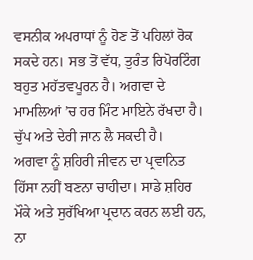ਵਸਨੀਕ ਅਪਰਾਧਾਂ ਨੂੰ ਹੋਣ ਤੋਂ ਪਹਿਲਾਂ ਰੋਕ ਸਕਦੇ ਹਨ। ਸਭ ਤੋਂ ਵੱਧ, ਤੁਰੰਤ ਰਿਪੋਰਟਿੰਗ ਬਹੁਤ ਮਹੱਤਵਪੂਰਨ ਹੈ। ਅਗਵਾ ਦੇ ਮਾਮਲਿਆਂ ’ਚ ਹਰ ਮਿੰਟ ਮਾਇਨੇ ਰੱਖਦਾ ਹੈ। ਚੁੱਪ ਅਤੇ ਦੇਰੀ ਜਾਨ ਲੈ ਸਕਦੀ ਹੈ।
ਅਗਵਾ ਨੂੰ ਸ਼ਹਿਰੀ ਜੀਵਨ ਦਾ ਪ੍ਰਵਾਨਿਤ ਹਿੱਸਾ ਨਹੀਂ ਬਣਨਾ ਚਾਹੀਦਾ। ਸਾਡੇ ਸ਼ਹਿਰ ਮੌਕੇ ਅਤੇ ਸੁਰੱਖਿਆ ਪ੍ਰਦਾਨ ਕਰਨ ਲਈ ਹਨ, ਨਾ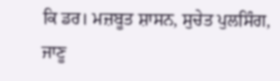ਕਿ ਡਰ। ਮਜ਼ਬੂਤ ਸ਼ਾਸਨ, ਸੁਚੇਤ ਪੁਲਸਿੰਗ, ਜਾਣੂ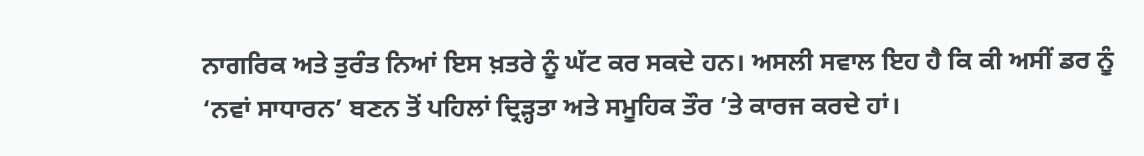ਨਾਗਰਿਕ ਅਤੇ ਤੁਰੰਤ ਨਿਆਂ ਇਸ ਖ਼ਤਰੇ ਨੂੰ ਘੱਟ ਕਰ ਸਕਦੇ ਹਨ। ਅਸਲੀ ਸਵਾਲ ਇਹ ਹੈ ਕਿ ਕੀ ਅਸੀਂ ਡਰ ਨੂੰ ‘ਨਵਾਂ ਸਾਧਾਰਨ’ ਬਣਨ ਤੋਂ ਪਹਿਲਾਂ ਦ੍ਰਿੜ੍ਹਤਾ ਅਤੇ ਸਮੂਹਿਕ ਤੌਰ ’ਤੇ ਕਾਰਜ ਕਰਦੇ ਹਾਂ।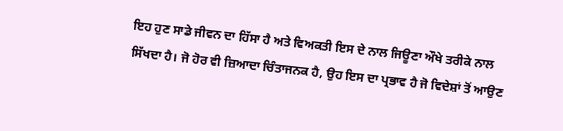ਇਹ ਹੁਣ ਸਾਡੇ ਜੀਵਨ ਦਾ ਹਿੱਸਾ ਹੈ ਅਤੇ ਵਿਅਕਤੀ ਇਸ ਦੇ ਨਾਲ ਜਿਊਣਾ ਔਖੇ ਤਰੀਕੇ ਨਾਲ ਸਿੱਖਦਾ ਹੈ। ਜੋ ਹੋਰ ਵੀ ਜ਼ਿਆਦਾ ਚਿੰਤਾਜਨਕ ਹੈ, ਉਹ ਇਸ ਦਾ ਪ੍ਰਭਾਵ ਹੈ ਜੋ ਵਿਦੇਸ਼ਾਂ ਤੋਂ ਆਉਣ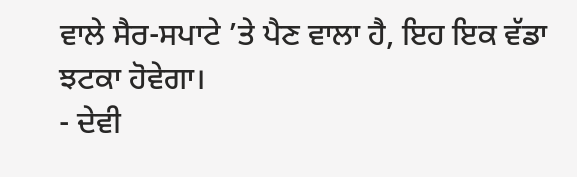ਵਾਲੇ ਸੈਰ-ਸਪਾਟੇ ’ਤੇ ਪੈਣ ਵਾਲਾ ਹੈ, ਇਹ ਇਕ ਵੱਡਾ ਝਟਕਾ ਹੋਵੇਗਾ।
- ਦੇਵੀ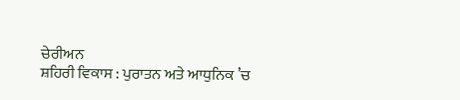ਚੇਰੀਅਨ
ਸ਼ਹਿਰੀ ਵਿਕਾਸ : ਪੁਰਾਤਨ ਅਤੇ ਆਧੁਨਿਕ ’ਚ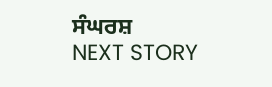ਸੰਘਰਸ਼
NEXT STORY